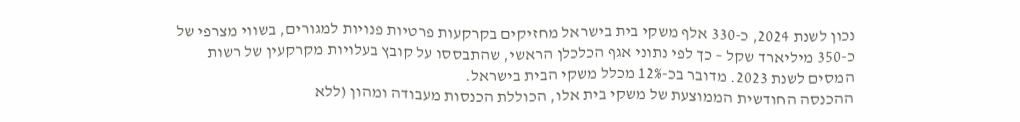נכון לשנת 2024, כ-330 אלף משקי בית בישראל מחזיקים בקרקעות פרטיות פנויות למגורים, בשווי מצרפי של כ-350 מיליארד שקל – כך לפי נתוני אגף הכלכלן הראשי, שהתבססו על קובץ בעלויות מקרקעין של רשות המסים לשנת 2023. מדובר בכ-12% מכלל משקי הבית בישראל.
ההכנסה החודשית הממוצעת של משקי בית אלו, הכוללת הכנסות מעבודה ומהון (ללא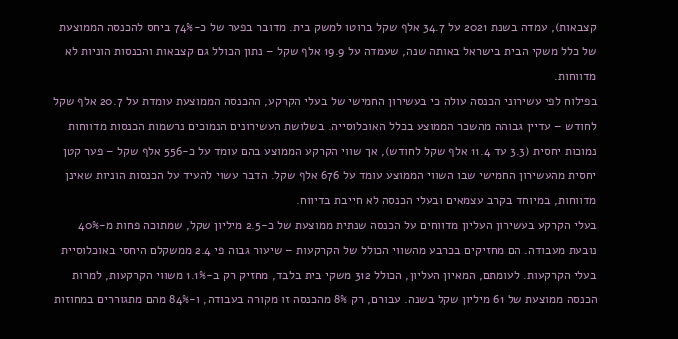קצבאות), עמדה בשנת 2021 על 34.7 אלף שקל ברוטו למשק בית. מדובר בפער של כ-74% ביחס להכנסה הממוצעת של כלל משקי הבית בישראל באותה שנה, שעמדה על 19.9 אלף שקל – נתון הכולל גם קצבאות והכנסות הוניות לא מדווחות.
בפילוח לפי עשירוני הכנסה עולה כי בעשירון החמישי של בעלי הקרקע, ההכנסה הממוצעת עומדת על 20.7 אלף שקל לחודש – עדיין גבוהה מהשכר הממוצע בכלל האוכלוסייה. בשלושת העשירונים הנמוכים נרשמות הכנסות מדווחות נמוכות יחסית (3.3 עד 11.4 אלף שקל לחודש), אך שווי הקרקע הממוצע בהם עומד על כ-556 אלף שקל – פער קטן יחסית מהעשירון החמישי שבו השווי הממוצע עומד על 676 אלף שקל. הדבר עשוי להעיד על הכנסות הוניות שאינן מדווחות, במיוחד בקרב עצמאים ובעלי הכנסה לא חייבת בדיווח.
בעלי הקרקע בעשירון העליון מדווחים על הכנסה שנתית ממוצעת של כ-2.5 מיליון שקל, שמתוכה פחות מ-40% נובעת מעבודה. הם מחזיקים בכרבע מהשווי הכולל של הקרקעות – שיעור גבוה פי 2.4 ממשקלם היחסי באוכלוסיית בעלי הקרקעות. לעומתם, המאיון העליון, הכולל 312 משקי בית בלבד, מחזיק רק ב-1.1% משווי הקרקעות, למרות הכנסה ממוצעת של 61 מיליון שקל בשנה. עבורם, רק 8% מהכנסה זו מקורה בעבודה, ו-84% מהם מתגוררים במחוזות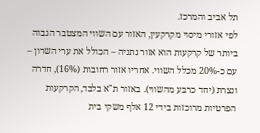תל אביב והמרכז.
לפי אזורי מיסוי מקרקעין, האזור עם השווי המצטבר הגבוה ביותר של קרקעות הוא אזור נתניה – הכולל את ערי השרון – עם כ-20% מכלל השווי. אחריו אזור רחובות (16%), חדרה ונצרת (יחד כרבע מהשווי). באזור ת"א בלבד, הקרקעות הפרטיות מרוכזות בידי 12 אלף משקי בית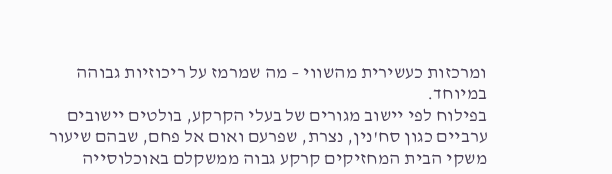ומרכזות כעשירית מהשווי – מה שמרמז על ריכוזיות גבוהה במיוחד.
בפילוח לפי יישוב מגורים של בעלי הקרקע, בולטים יישובים ערביים כגון סח'נין, נצרת, שפרעם ואום אל פחם, שבהם שיעור משקי הבית המחזיקים קרקע גבוה ממשקלם באוכלוסייה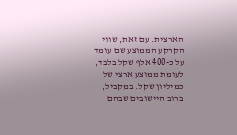הארצית. עם זאת, שווי הקרקע הממוצע שם עומד על כ-400 אלף שקל בלבד, לעומת ממוצע ארצי של כמיליון שקל. במקביל, ברוב היישובים שבהם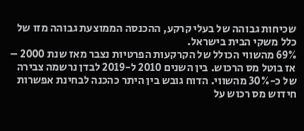שכיחות גבוהה של בעלי קרקע, ההכנסה הממוצעת גבוהה מזו של כלל משקי הבית בישראל.
69% מהשווי הכולל של הקרקעות הפרטיות נצבר מאז שנת 2000 – אז בוטל מס הרכוש. בין השנים 2010 ל-2019 לבדן נרשמה צבירה של כ-30% מהשווי. הדוח גובש בין היתר כהכנה לבחינת אפשרות חידוש מס רכוש על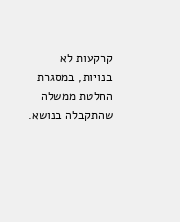קרקעות לא בנויות, במסגרת החלטת ממשלה שהתקבלה בנושא.